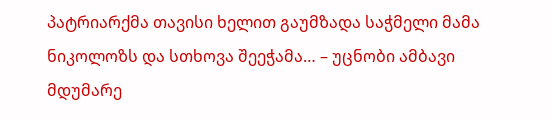პატრიარქმა თავისი ხელით გაუმზადა საჭმელი მამა ნიკოლოზს და სთხოვა შეეჭამა… – უცნობი ამბავი მდუმარე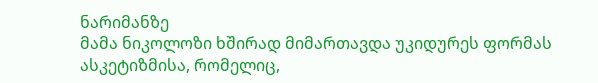ნარიმანზე
მამა ნიკოლოზი ხშირად მიმართავდა უკიდურეს ფორმას ასკეტიზმისა, რომელიც,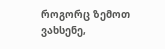როგორც ზემოთ ვახსენე,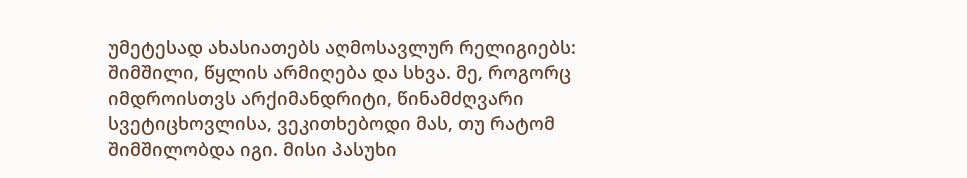უმეტესად ახასიათებს აღმოსავლურ რელიგიებს: შიმშილი, წყლის არმიღება და სხვა. მე, როგორც იმდროისთვს არქიმანდრიტი, წინამძღვარი სვეტიცხოვლისა, ვეკითხებოდი მას, თუ რატომ შიმშილობდა იგი. მისი პასუხი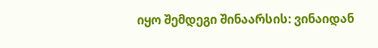იყო შემდეგი შინაარსის: ვინაიდან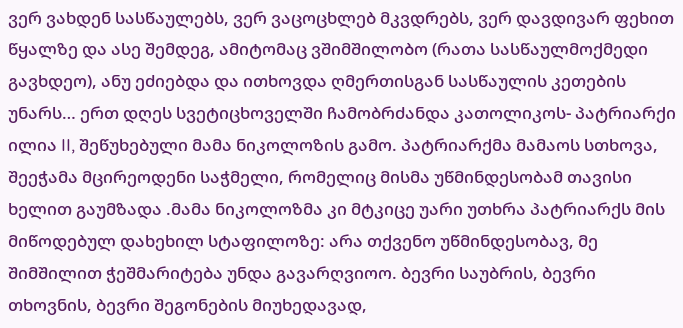ვერ ვახდენ სასწაულებს, ვერ ვაცოცხლებ მკვდრებს, ვერ დავდივარ ფეხით წყალზე და ასე შემდეგ, ამიტომაც ვშიმშილობო (რათა სასწაულმოქმედი გავხდეო), ანუ ეძიებდა და ითხოვდა ღმერთისგან სასწაულის კეთების უნარს… ერთ დღეს სვეტიცხოველში ჩამობრძანდა კათოლიკოს- პატრიარქი ილია II, შეწუხებული მამა ნიკოლოზის გამო. პატრიარქმა მამაოს სთხოვა, შეეჭამა მცირეოდენი საჭმელი, რომელიც მისმა უწმინდესობამ თავისი ხელით გაუმზადა .მამა ნიკოლოზმა კი მტკიცე უარი უთხრა პატრიარქს მის მიწოდებულ დახეხილ სტაფილოზე: არა თქვენო უწმინდესობავ, მე შიმშილით ჭეშმარიტება უნდა გავარღვიოო. ბევრი საუბრის, ბევრი თხოვნის, ბევრი შეგონების მიუხედავად,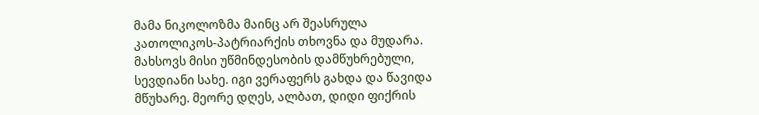მამა ნიკოლოზმა მაინც არ შეასრულა კათოლიკოს-პატრიარქის თხოვნა და მუდარა. მახსოვს მისი უწმინდესობის დამწუხრებული, სევდიანი სახე. იგი ვერაფერს გახდა და წავიდა მწუხარე. მეორე დღეს, ალბათ, დიდი ფიქრის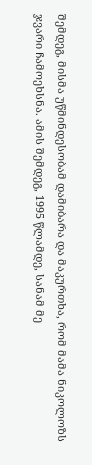შემდეგ, მისმა უწმინდესობამ დამიბარა და მაკურთხა, რომ მამა ნიკოლოზს ჯვარი ჩამოეხსნა. ამის შემდეგ, 1995 წლამდე, სანამ მე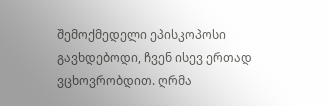შემოქმედელი ეპისკოპოსი გავხდებოდი, ჩვენ ისევ ერთად ვცხოვრობდით. ღრმა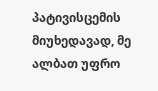პატივისცემის მიუხედავად, მე ალბათ უფრო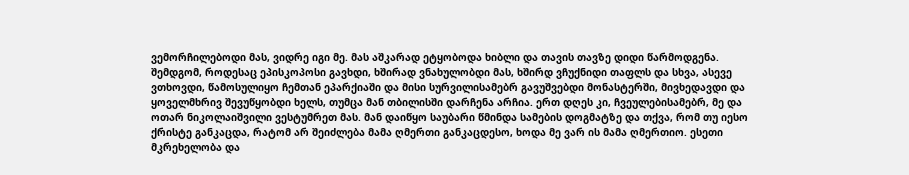ვემორჩილებოდი მას, ვიდრე იგი მე. მას აშკარად ეტყობოდა ხიბლი და თავის თავზე დიდი წარმოდგენა. შემდგომ, როდესაც ეპისკოპოსი გავხდი, ხშირად ვნახულობდი მას, ხშირდ ვჩუქნიდი თაფლს და სხვა, ასევე ვთხოვდი, წამოსულიყო ჩემთან ეპარქიაში და მისი სურვილისამებრ გავუშვებდი მონასტერში, მივხედავდი და ყოველმხრივ შევუწყობდი ხელს, თუმცა მან თბილისში დარჩენა არჩია. ერთ დღეს კი, ჩვეულებისამებრ, მე და ოთარ ნიკოლაიშვილი ვესტუმრეთ მას. მან დაიწყო საუბარი წმინდა სამების დოგმატზე და თქვა, რომ თუ იესო ქრისტე განკაცდა, რატომ არ შეიძლება მამა ღმერთი განკაცდესო, ხოდა მე ვარ ის მამა ღმერთიო. ესეთი მკრეხელობა და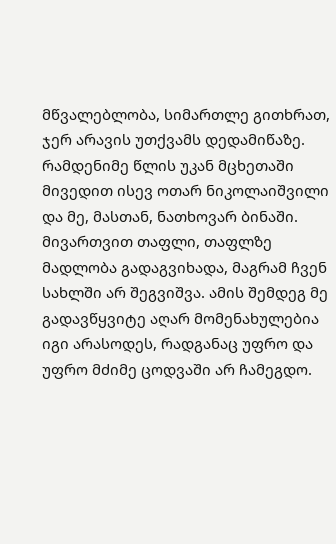მწვალებლობა, სიმართლე გითხრათ, ჯერ არავის უთქვამს დედამიწაზე.
რამდენიმე წლის უკან მცხეთაში მივედით ისევ ოთარ ნიკოლაიშვილი და მე, მასთან, ნათხოვარ ბინაში. მივართვით თაფლი, თაფლზე მადლობა გადაგვიხადა, მაგრამ ჩვენ სახლში არ შეგვიშვა. ამის შემდეგ მე გადავწყვიტე აღარ მომენახულებია იგი არასოდეს, რადგანაც უფრო და უფრო მძიმე ცოდვაში არ ჩამეგდო.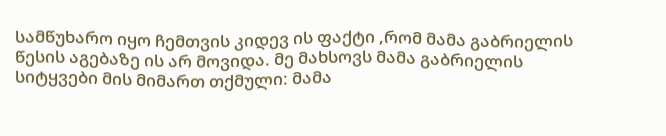სამწუხარო იყო ჩემთვის კიდევ ის ფაქტი ,რომ მამა გაბრიელის წესის აგებაზე ის არ მოვიდა. მე მახსოვს მამა გაბრიელის სიტყვები მის მიმართ თქმული: მამა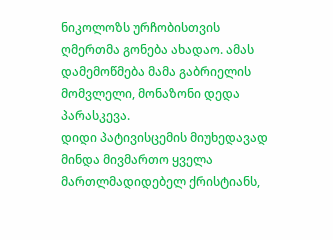ნიკოლოზს ურჩობისთვის ღმერთმა გონება ახადაო. ამას დამემოწმება მამა გაბრიელის მომვლელი, მონაზონი დედა პარასკევა.
დიდი პატივისცემის მიუხედავად მინდა მივმართო ყველა მართლმადიდებელ ქრისტიანს,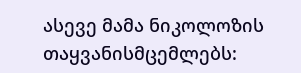ასევე მამა ნიკოლოზის თაყვანისმცემლებს: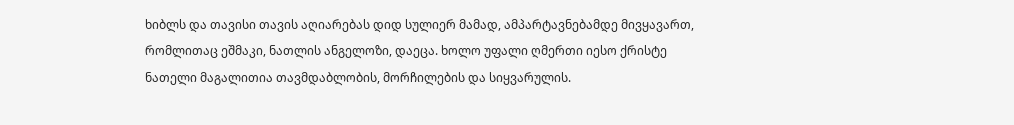ხიბლს და თავისი თავის აღიარებას დიდ სულიერ მამად, ამპარტავნებამდე მივყავართ, რომლითაც ეშმაკი, ნათლის ანგელოზი, დაეცა. ხოლო უფალი ღმერთი იესო ქრისტე ნათელი მაგალითია თავმდაბლობის, მორჩილების და სიყვარულის.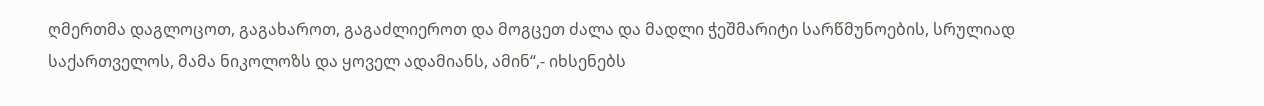ღმერთმა დაგლოცოთ, გაგახაროთ, გაგაძლიეროთ და მოგცეთ ძალა და მადლი ჭეშმარიტი სარწმუნოების, სრულიად საქართველოს, მამა ნიკოლოზს და ყოველ ადამიანს, ამინ“,- იხსენებს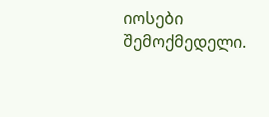იოსები შემოქმედელი.